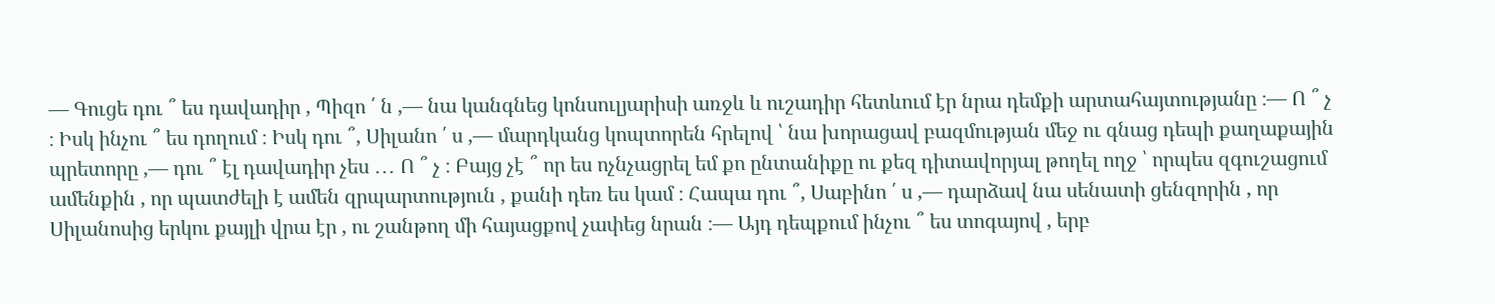― Գուցե դու ՞ ես դավադիր , Պիզո ՛ ն ,― նա կանգնեց կոնսուլյարիսի առջև և ուշադիր հետևում էր նրա դեմքի արտահայտությանը ։― Ո ՞ չ ։ Իսկ ինչու ՞ ես դողում ։ Իսկ դու ՞, Սիլանո ՛ ս ,― մարդկանց կոպտորեն հրելով ՝ նա խորացավ բազմության մեջ ու գնաց դեպի քաղաքային պրետորը ,― դու ՞ էլ դավադիր չես ․․․ Ո ՞ չ ։ Բայց չէ ՞ որ ես ոչնչացրել եմ քո ընտանիքը ու քեզ դիտավորյալ թողել ողջ ՝ որպես զգուշացում ամենքին , որ պատժելի է ամեն զրպարտություն , քանի դեռ ես կամ ։ Հապա դու ՞, Սաբինո ՛ ս ,― դարձավ նա սենատի ցենզորին , որ Սիլանոսից երկու քայլի վրա էր , ու շանթող մի հայացքով չափեց նրան ։― Այդ դեպքում ինչու ՞ ես տոգայով , երբ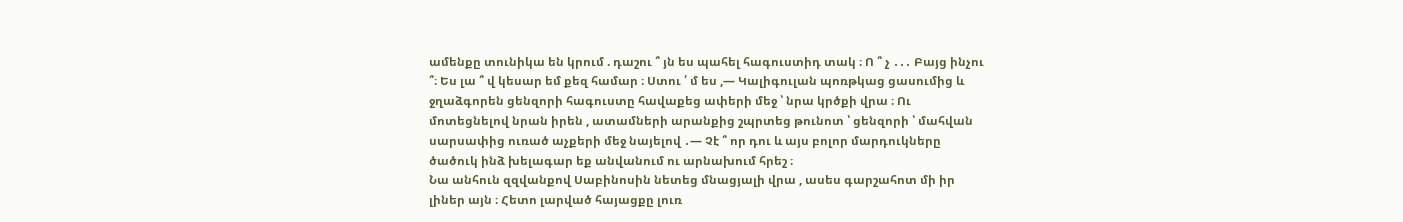ամենքը տունիկա են կրում . դաշու ՞ յն ես պահել հագուստիդ տակ ։ Ո ՞ չ ․․․ Բայց ինչու ՞։ Ես լա ՞ վ կեսար եմ քեզ համար ։ Ստու ՛ մ ես ,― Կալիգուլան պոռթկաց ցասումից և ջղաձգորեն ցենզորի հագուստը հավաքեց ափերի մեջ ՝ նրա կրծքի վրա ։ Ու մոտեցնելով նրան իրեն , ատամների արանքից շպրտեց թունոտ ՝ ցենզորի ՝ մահվան սարսափից ուռած աչքերի մեջ նայելով ․― Չէ ՞ որ դու և այս բոլոր մարդուկները ծածուկ ինձ խելագար եք անվանում ու արնախում հրեշ ։
Նա անհուն զզվանքով Սաբինոսին նետեց մնացյալի վրա , ասես գարշահոտ մի իր լիներ այն ։ Հետո լարված հայացքը լուռ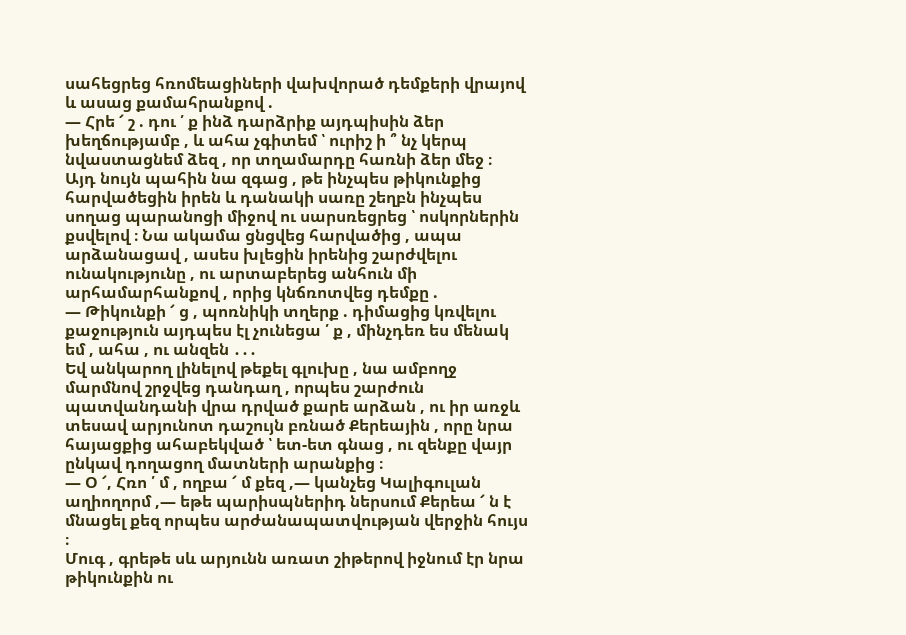սահեցրեց հռոմեացիների վախվորած դեմքերի վրայով և ասաց քամահրանքով .
― Հրե ՜ շ . դու ՛ ք ինձ դարձրիք այդպիսին ձեր խեղճությամբ , և ահա չգիտեմ ՝ ուրիշ ի ՞ նչ կերպ նվաստացնեմ ձեզ , որ տղամարդը հառնի ձեր մեջ ։
Այդ նույն պահին նա զգաց , թե ինչպես թիկունքից հարվածեցին իրեն և դանակի սառը շեղբն ինչպես սողաց պարանոցի միջով ու սարսռեցրեց ՝ ոսկորներին քսվելով ։ Նա ակամա ցնցվեց հարվածից , ապա արձանացավ , ասես խլեցին իրենից շարժվելու ունակությունը , ու արտաբերեց անհուն մի արհամարհանքով , որից կնճռոտվեց դեմքը .
― Թիկունքի ՜ ց , պոռնիկի տղերք . դիմացից կռվելու քաջություն այդպես էլ չունեցա ՛ ք , մինչդեռ ես մենակ եմ , ահա , ու անզեն ․․․
Եվ անկարող լինելով թեքել գլուխը , նա ամբողջ մարմնով շրջվեց դանդաղ , որպես շարժուն պատվանդանի վրա դրված քարե արձան , ու իր առջև տեսավ արյունոտ դաշույն բռնած Քերեային , որը նրա հայացքից ահաբեկված ՝ ետ-ետ գնաց , ու զենքը վայր ընկավ դողացող մատների արանքից ։
― Օ ՜, Հռո ՛ մ , ողբա ՜ մ քեզ ,― կանչեց Կալիգուլան աղիողորմ ,― եթե պարիսպներիդ ներսում Քերեա ՜ ն է մնացել քեզ որպես արժանապատվության վերջին հույս ։
Մուգ , գրեթե սև արյունն առատ շիթերով իջնում էր նրա թիկունքին ու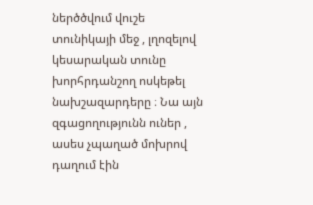ներծծվում վուշե տունիկայի մեջ , լղոզելով կեսարական տունը խորհրդանշող ոսկեթել նախշազարդերը ։ Նա այն զգացողությունն ուներ , ասես չպաղած մոխրով դաղում էին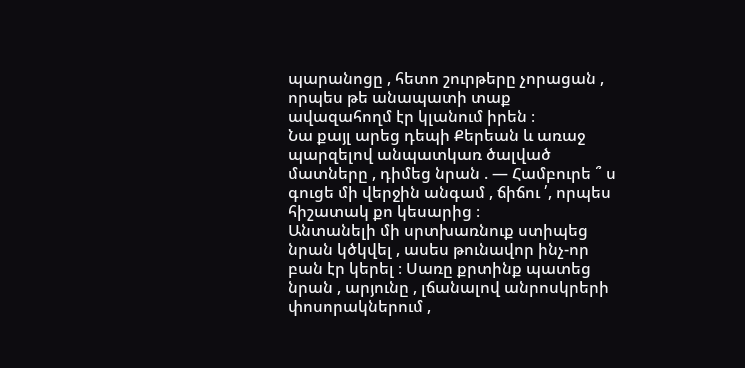պարանոցը , հետո շուրթերը չորացան , որպես թե անապատի տաք ավազահողմ էր կլանում իրեն ։
Նա քայլ արեց դեպի Քերեան և առաջ պարզելով անպատկառ ծալված մատները , դիմեց նրան . ― Համբուրե ՞ ս գուցե մի վերջին անգամ , ճիճու ՛, որպես հիշատակ քո կեսարից ։
Անտանելի մի սրտխառնուք ստիպեց նրան կծկվել , ասես թունավոր ինչ-որ բան էր կերել ։ Սառը քրտինք պատեց նրան , արյունը , լճանալով անրոսկրերի փոսորակներում ,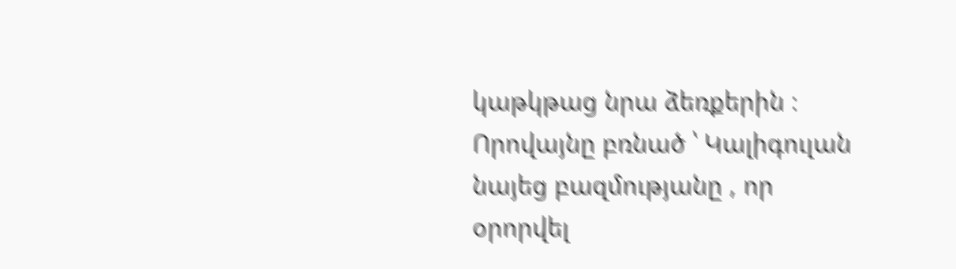կաթկթաց նրա ձեռքերին ։ Որովայնը բռնած ՝ Կալիգուլան նայեց բազմությանը , որ օրորվել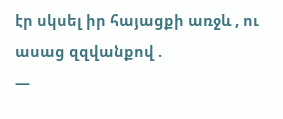էր սկսել իր հայացքի առջև , ու ասաց զզվանքով .
―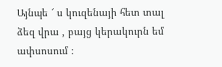Այնպե ՜ ս կուզենայի հետ տալ ձեզ վրա , բայց կերակուրն եմ ափսոսում ։